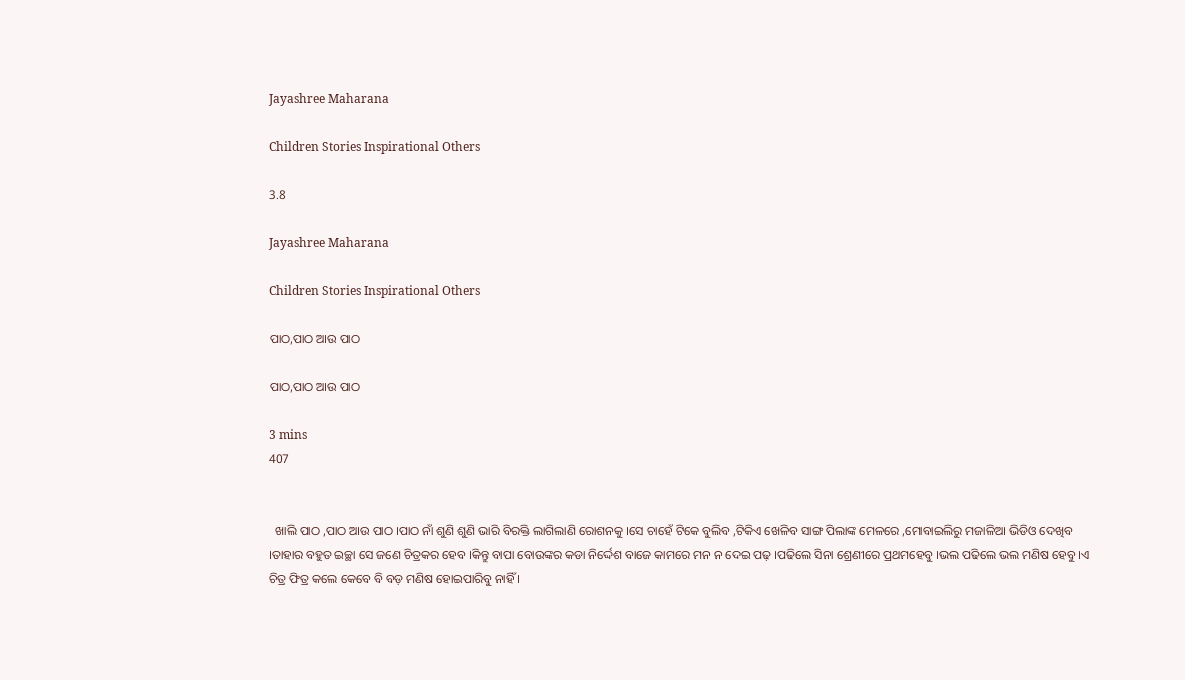Jayashree Maharana

Children Stories Inspirational Others

3.8

Jayashree Maharana

Children Stories Inspirational Others

ପାଠ,ପାଠ ଆଉ ପାଠ

ପାଠ,ପାଠ ଆଉ ପାଠ

3 mins
407


  ଖାଲି ପାଠ ,ପାଠ ଆଉ ପାଠ ।ପାଠ ନାଁ ଶୁଣି ଶୁଣି ଭାରି ବିରକ୍ତି ଲାଗିଲାଣି ରୋଶନକୁ ।ସେ ଚାହେଁ ଟିକେ ବୁଲିବ ,ଟିକିଏ ଖେଳିବ ସାଙ୍ଗ ପିଲାଙ୍କ ମେଳରେ ,ମୋବାଇଲିରୁ ମଜାଳିଆ ଭିଡିଓ ଦେଖିବ ।ତାହାର ବହୁତ ଇଚ୍ଛା ସେ ଜଣେ ଚିତ୍ରକର ହେବ ।କିନ୍ତୁ ବାପା ବୋଉଙ୍କର କଡା ନିର୍ଦ୍ଦେଶ ବାଜେ କାମରେ ମନ ନ ଦେଇ ପଢ଼ ।ପଢିଲେ ସିନା ଶ୍ରେଣୀରେ ପ୍ରଥମହେବୁ ।ଭଲ ପଢିଲେ ଭଲ ମଣିଷ ହେବୁ ।ଏ ଚିତ୍ର ଫିତ୍ର କଲେ କେବେ ବି ବଡ଼ ମଣିଷ ହୋଇପାରିବୁ ନାହିଁ ।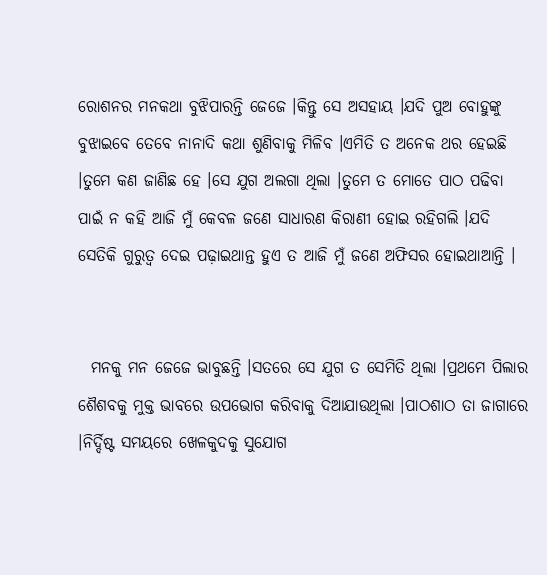ରୋଶନର ମନକଥା ବୁଝିପାରନ୍ତି ଜେଜେ ।କିନ୍ତୁ ସେ ଅସହାୟ ।ଯଦି ପୁଅ ବୋହୁଙ୍କୁ ବୁଝାଇବେ ତେବେ ନାନାଦି କଥା ଶୁଣିବାକୁ ମିଳିବ ।ଏମିତି ତ ଅନେକ ଥର ହେଇଛି ।ତୁମେ କଣ ଜାଣିଛ ହେ ।ସେ ଯୁଗ ଅଲଗା ଥିଲା ।ତୁମେ ତ ମୋତେ ପାଠ ପଢିବା ପାଇଁ ନ କହି ଆଜି ମୁଁ କେବଳ ଜଣେ ସାଧାରଣ କିରାଣୀ ହୋଇ ରହିଗଲି ।ଯଦି ସେତିକି ଗୁରୁତ୍ୱ ଦେଇ ପଢ଼ାଇଥାନ୍ତ ହୁଏ ତ ଆଜି ମୁଁ ଜଣେ ଅଫିସର ହୋଇଥାଆନ୍ତି ।


  ମନକୁ ମନ ଜେଜେ ଭାବୁଛନ୍ତି ।ସତରେ ସେ ଯୁଗ ତ ସେମିତି ଥିଲା ।ପ୍ରଥମେ ପିଲାର ଶୈଶବକୁ ମୁକ୍ତ ଭାବରେ ଉପଭୋଗ କରିବାକୁ ଦିଆଯାଉଥିଲା ।ପାଠଶାଠ ତା ଜାଗାରେ ।ନିର୍ଦ୍ଦିଷ୍ଟ ସମୟରେ ଖେଳକୁଦକୁ ସୁଯୋଗ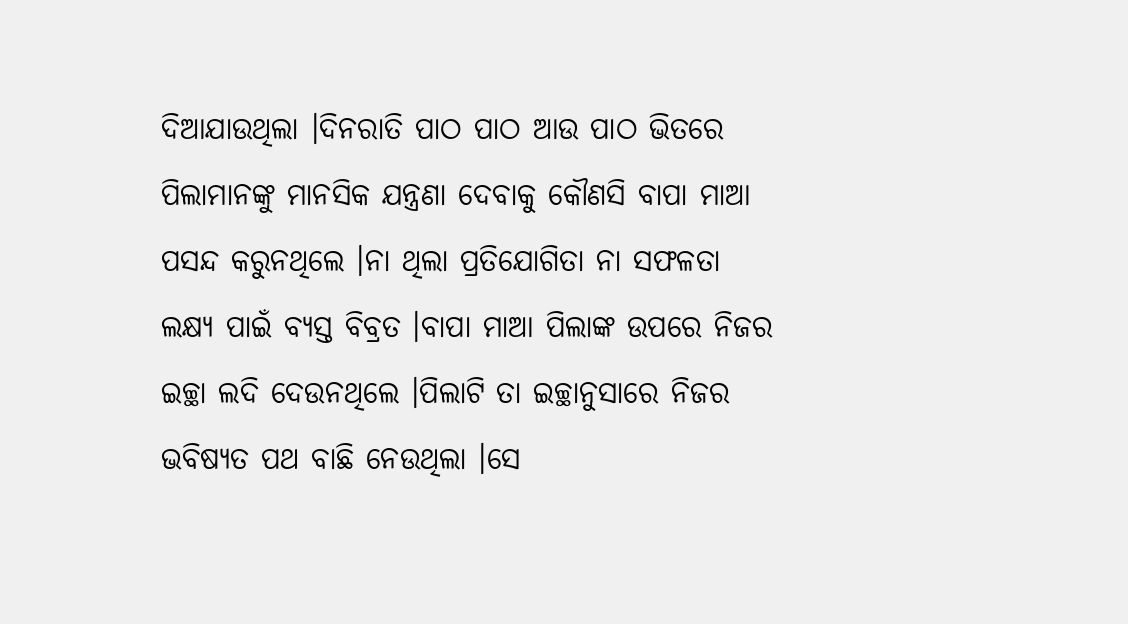ଦିଆଯାଉଥିଲା ।ଦିନରାତି ପାଠ ପାଠ ଆଉ ପାଠ ଭିତରେ ପିଲାମାନଙ୍କୁ ମାନସିକ ଯନ୍ତ୍ରଣା ଦେବାକୁ କୌଣସି ବାପା ମାଆ ପସନ୍ଦ କରୁନଥିଲେ ।ନା ଥିଲା ପ୍ରତିଯୋଗିତା ନା ସଫଳତା ଲକ୍ଷ୍ୟ ପାଇଁ ବ୍ୟସ୍ତ ବିବ୍ରତ ।ବାପା ମାଆ ପିଲାଙ୍କ ଉପରେ ନିଜର ଇଚ୍ଛା ଲଦି ଦେଉନଥିଲେ ।ପିଲାଟି ତା ଇଚ୍ଛାନୁସାରେ ନିଜର ଭବିଷ୍ୟତ ପଥ ବାଛି ନେଉଥିଲା ।ସେ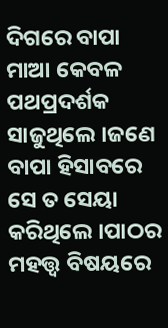ଦିଗରେ ବାପା ମାଆ କେବଳ ପଥପ୍ରଦର୍ଶକ ସାଜୁଥିଲେ ।ଜଣେ ବାପା ହିସାବରେ ସେ ତ ସେୟା କରିଥିଲେ ।ପାଠର ମହତ୍ତ୍ୱ ବିଷୟରେ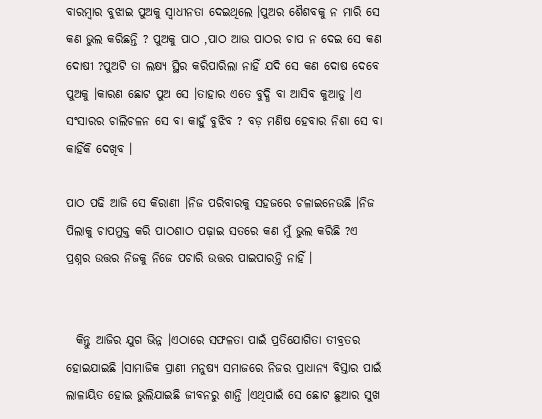ବାରମ୍ବାର ବୁଝାଇ ପୁଅକୁ ସ୍ୱାଧୀନତା ଦେଇଥିଲେ ।ପୁଅର ଶୈଶବକୁ ନ ମାରି ସେ କଣ ଭୁଲ କରିଛନ୍ତି ? ପୁଅକୁ ପାଠ ,ପାଠ ଆଉ ପାଠର ଚାପ ନ ଦେଇ ସେ କଣ ଦୋଷୀ ?ପୁଅଟି ତା ଲକ୍ଷ୍ୟ ସ୍ଥିର କରିପାରିଲା ନାହିଁ ଯଦି ସେ କଣ ଦୋଷ ଦେବେ ପୁଅକୁ ।କାରଣ ଛୋଟ ପୁଅ ସେ ।ତାହାର ଏତେ ବୁଦ୍ଧି ବା ଆସିବ କୁଆଡୁ ।ଏ ସଂସାରର ଚାଲିଚଳନ ସେ ବା କାହୁଁ ବୁଝିବ ? ବଡ଼ ମଣିଷ ହେବାର ନିଶା ସେ ବା କାହିଁକି ଦେଖିବ ।

ପାଠ ପଢି ଆଜି ସେ କିରାଣୀ ।ନିଜ ପରିବାରକୁ ସହଜରେ ଚଳାଇନେଉଛି ।ନିଜ ପିଲାକୁ ଚାପମୁକ୍ତ କରି ପାଠଶାଠ ପଢ଼ାଇ ସତରେ କଣ ମୁଁ ଭୁଲ କରିଛି ?ଏ ପ୍ରଶ୍ନର ଉତ୍ତର ନିଜକୁ ନିଜେ ପଚାରି ଉତ୍ତର ପାଇପାରନ୍ତି ନାହିଁ ।


  କିନ୍ତୁ ଆଜିର ଯୁଗ ଭିନ୍ନ ।ଏଠାରେ ସଫଳତା ପାଇଁ ପ୍ରତିଯୋଗିତା ତୀବ୍ରତର ହୋଇଯାଇଛି ।ସାମାଜିକ ପ୍ରାଣୀ ମନୁଷ୍ୟ ସମାଜରେ ନିଜର ପ୍ରାଧାନ୍ୟ ବିସ୍ତାର ପାଇଁ ଲାଳାୟିତ ହୋଇ ଭୁଲିଯାଇଛି ଜୀବନରୁ ଶାନ୍ତି ।ଏଥିପାଇଁ ସେ ଛୋଟ ଛୁଆର ସୁଖ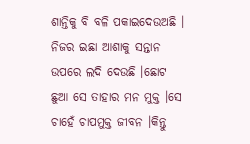ଶାନ୍ତିକୁ ବି ବଳି ପକାଇଦେଉଅଛି । ନିଜର ଇଛା ଆଶାକୁ ସନ୍ତାନ ଉପରେ ଲଦି ଦେଉଛି ।ଛୋଟ ଛୁଆ ସେ ତାହାର ମନ ମୁକ୍ତ ।ସେ ଚାହେଁ ଚାପମୁକ୍ତ ଜୀବନ ।କିନ୍ତୁ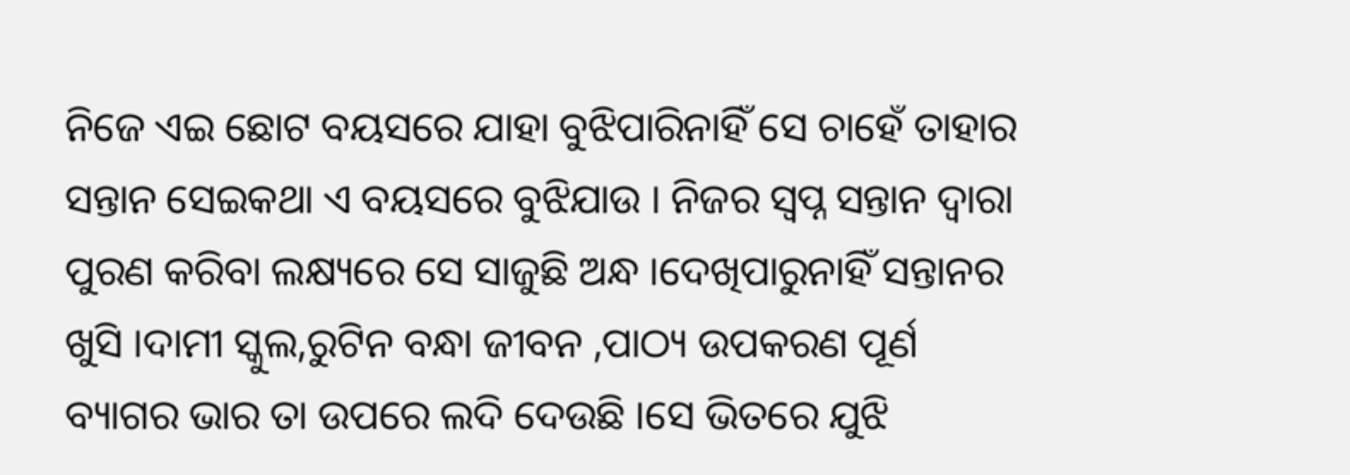ନିଜେ ଏଇ ଛୋଟ ବୟସରେ ଯାହା ବୁଝିପାରିନାହିଁ ସେ ଚାହେଁ ତାହାର ସନ୍ତାନ ସେଇକଥା ଏ ବୟସରେ ବୁଝିଯାଉ । ନିଜର ସ୍ୱପ୍ନ ସନ୍ତାନ ଦ୍ୱାରା ପୁରଣ କରିବା ଲକ୍ଷ୍ୟରେ ସେ ସାଜୁଛି ଅନ୍ଧ ।ଦେଖିପାରୁନାହିଁ ସନ୍ତାନର ଖୁସି ।ଦାମୀ ସ୍କୁଲ,ରୁଟିନ ବନ୍ଧା ଜୀବନ ,ପାଠ୍ୟ ଉପକରଣ ପୂର୍ଣ ବ୍ୟାଗର ଭାର ତା ଉପରେ ଲଦି ଦେଉଛି ।ସେ ଭିତରେ ଯୁଝି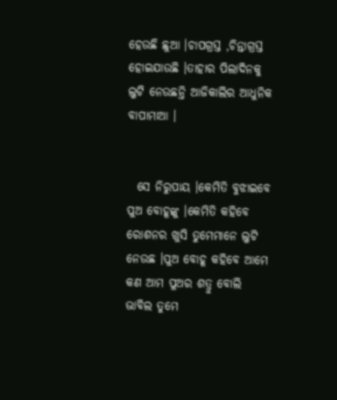ହେଉଛି ଛୁଆ ।ଚାପଗ୍ରସ୍ତ ,ଚିନ୍ତାଗ୍ରସ୍ତ ହୋଇଯାଉଛି ।ତାହାର ପିଲାଦିନକୁ ଲୁଟି ନେଉଛନ୍ତି ଆଜିକାଲିର ଆଧୁନିକ ବାପାମାଆ ।


  ସେ ନିରୁପାୟ ।କେମିତି ବୁଝାଇବେ ପୁଅ ବୋହୂଙ୍କୁ ।କେମିତି କହିବେ ରୋଶନର ଖୁସି ତୁମେମାନେ ଲୁଟି ନେଉଛ ।ପୁଅ ବୋହୂ କହିବେ ଆମେ କଣ ଆମ ପୁଅର ଶତ୍ରୁ ବୋଲି ଭାବିଲ ତୁମେ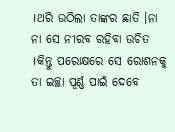।ଥରି ଉଠିଲା ତାଙ୍କର ଛାତି ।ନା ନା ସେ ନୀରବ ରହିବା ଉଚିତ ।କିନ୍ତୁ ପରୋକ୍ଷରେ ସେ ରୋଶନକୁ ତା ଇଚ୍ଛା ପୂର୍ଣ୍ଣ ପାଇଁ ଦେବେ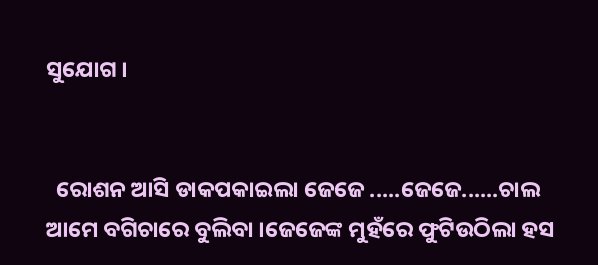ସୁଯୋଗ ।


  ରୋଶନ ଆସି ଡାକପକାଇଲା ଜେଜେ .....ଜେଜେ......ଚାଲ ଆମେ ବଗିଚାରେ ବୁଲିବା ।ଜେଜେଙ୍କ ମୁହଁରେ ଫୁଟିଉଠିଲା ହସ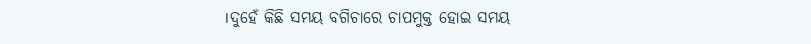।ଦୁହେଁ କିଛି ସମୟ ବଗିଚାରେ ଚାପମୁକ୍ତ ହୋଇ ସମୟ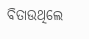ବିତାଉଥିଲେ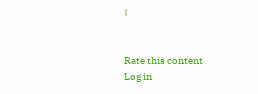।


Rate this content
Log in